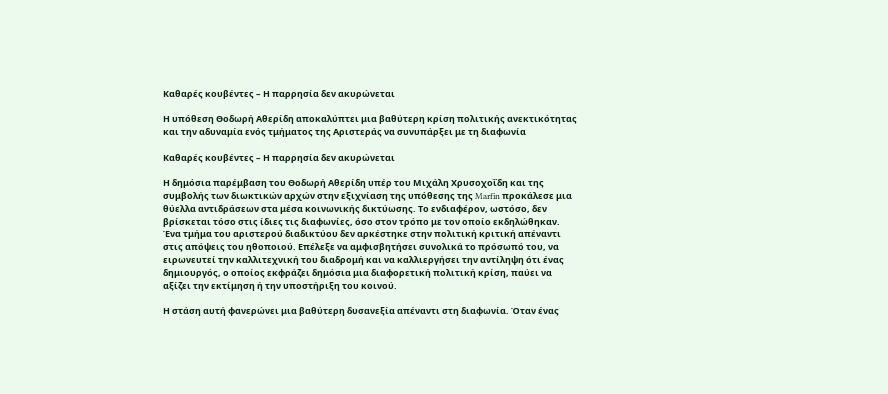Καθαρές κουβέντες – Η παρρησία δεν ακυρώνεται

Η υπόθεση Θοδωρή Αθερίδη αποκαλύπτει μια βαθύτερη κρίση πολιτικής ανεκτικότητας και την αδυναμία ενός τμήματος της Αριστεράς να συνυπάρξει με τη διαφωνία

Καθαρές κουβέντες – Η παρρησία δεν ακυρώνεται

Η δημόσια παρέμβαση του Θοδωρή Αθερίδη υπέρ του Μιχάλη Χρυσοχοΐδη και της συμβολής των διωκτικών αρχών στην εξιχνίαση της υπόθεσης της Marfin προκάλεσε μια θύελλα αντιδράσεων στα μέσα κοινωνικής δικτύωσης. Το ενδιαφέρον, ωστόσο, δεν βρίσκεται τόσο στις ίδιες τις διαφωνίες, όσο στον τρόπο με τον οποίο εκδηλώθηκαν. Ένα τμήμα του αριστερού διαδικτύου δεν αρκέστηκε στην πολιτική κριτική απέναντι στις απόψεις του ηθοποιού. Επέλεξε να αμφισβητήσει συνολικά το πρόσωπό του, να ειρωνευτεί την καλλιτεχνική του διαδρομή και να καλλιεργήσει την αντίληψη ότι ένας δημιουργός, ο οποίος εκφράζει δημόσια μια διαφορετική πολιτική κρίση, παύει να αξίζει την εκτίμηση ή την υποστήριξη του κοινού.

Η στάση αυτή φανερώνει μια βαθύτερη δυσανεξία απέναντι στη διαφωνία. Όταν ένας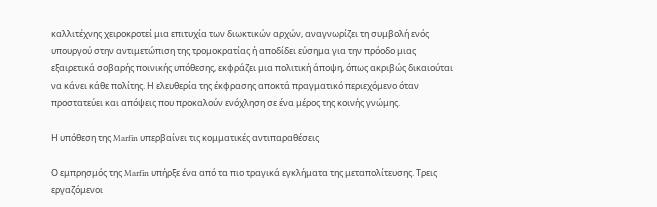καλλιτέχνης χειροκροτεί μια επιτυχία των διωκτικών αρχών, αναγνωρίζει τη συμβολή ενός υπουργού στην αντιμετώπιση της τρομοκρατίας ή αποδίδει εύσημα για την πρόοδο μιας εξαιρετικά σοβαρής ποινικής υπόθεσης, εκφράζει μια πολιτική άποψη, όπως ακριβώς δικαιούται να κάνει κάθε πολίτης. Η ελευθερία της έκφρασης αποκτά πραγματικό περιεχόμενο όταν προστατεύει και απόψεις που προκαλούν ενόχληση σε ένα μέρος της κοινής γνώμης.

Η υπόθεση της Marfin υπερβαίνει τις κομματικές αντιπαραθέσεις

Ο εμπρησμός της Marfin υπήρξε ένα από τα πιο τραγικά εγκλήματα της μεταπολίτευσης. Τρεις εργαζόμενοι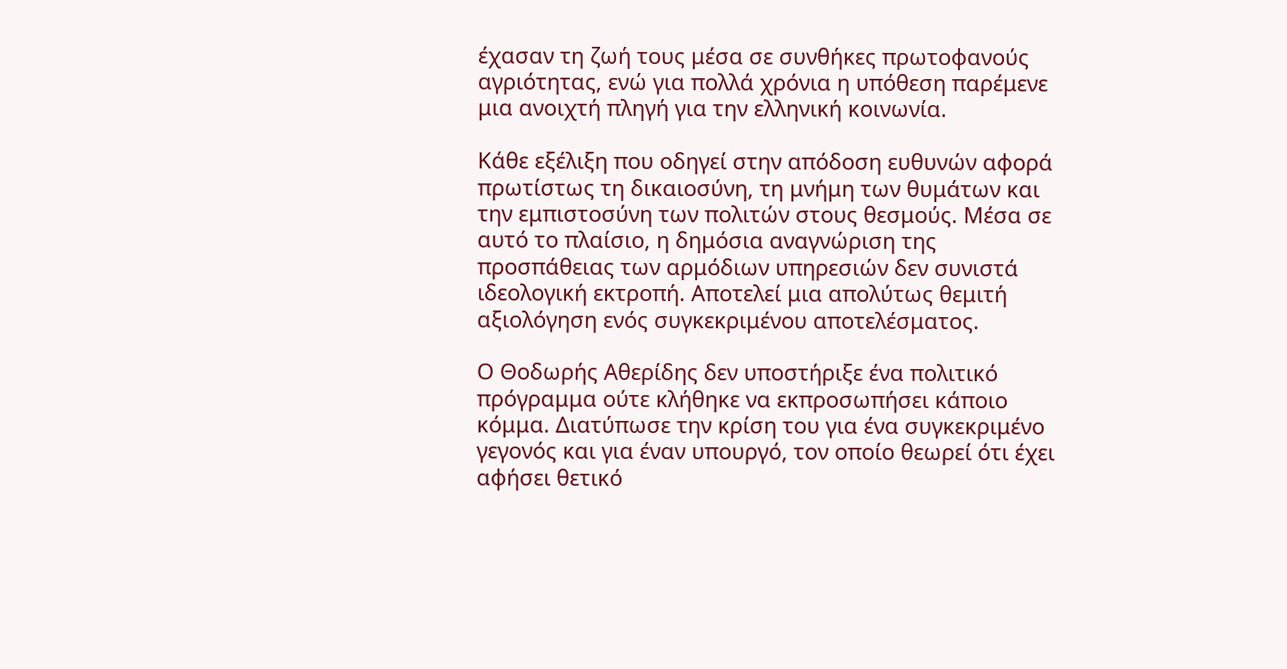έχασαν τη ζωή τους μέσα σε συνθήκες πρωτοφανούς αγριότητας, ενώ για πολλά χρόνια η υπόθεση παρέμενε μια ανοιχτή πληγή για την ελληνική κοινωνία.

Κάθε εξέλιξη που οδηγεί στην απόδοση ευθυνών αφορά πρωτίστως τη δικαιοσύνη, τη μνήμη των θυμάτων και την εμπιστοσύνη των πολιτών στους θεσμούς. Μέσα σε αυτό το πλαίσιο, η δημόσια αναγνώριση της προσπάθειας των αρμόδιων υπηρεσιών δεν συνιστά ιδεολογική εκτροπή. Αποτελεί μια απολύτως θεμιτή αξιολόγηση ενός συγκεκριμένου αποτελέσματος.

Ο Θοδωρής Αθερίδης δεν υποστήριξε ένα πολιτικό πρόγραμμα ούτε κλήθηκε να εκπροσωπήσει κάποιο κόμμα. Διατύπωσε την κρίση του για ένα συγκεκριμένο γεγονός και για έναν υπουργό, τον οποίο θεωρεί ότι έχει αφήσει θετικό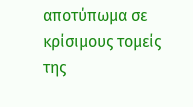αποτύπωμα σε κρίσιμους τομείς της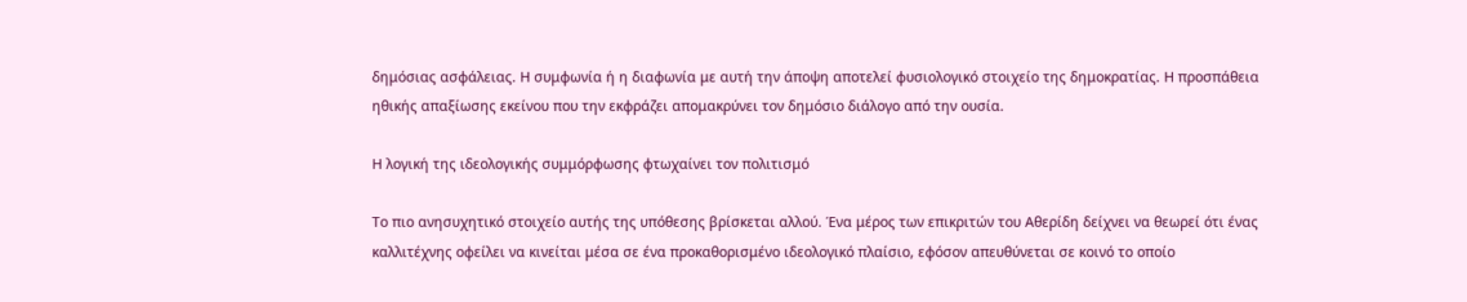δημόσιας ασφάλειας. Η συμφωνία ή η διαφωνία με αυτή την άποψη αποτελεί φυσιολογικό στοιχείο της δημοκρατίας. Η προσπάθεια ηθικής απαξίωσης εκείνου που την εκφράζει απομακρύνει τον δημόσιο διάλογο από την ουσία.

Η λογική της ιδεολογικής συμμόρφωσης φτωχαίνει τον πολιτισμό

Το πιο ανησυχητικό στοιχείο αυτής της υπόθεσης βρίσκεται αλλού. Ένα μέρος των επικριτών του Αθερίδη δείχνει να θεωρεί ότι ένας καλλιτέχνης οφείλει να κινείται μέσα σε ένα προκαθορισμένο ιδεολογικό πλαίσιο, εφόσον απευθύνεται σε κοινό το οποίο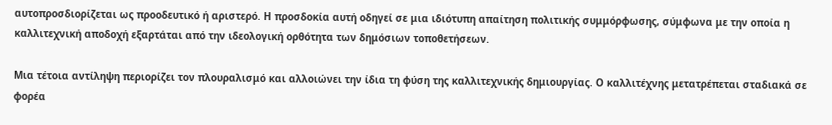αυτοπροσδιορίζεται ως προοδευτικό ή αριστερό. Η προσδοκία αυτή οδηγεί σε μια ιδιότυπη απαίτηση πολιτικής συμμόρφωσης, σύμφωνα με την οποία η καλλιτεχνική αποδοχή εξαρτάται από την ιδεολογική ορθότητα των δημόσιων τοποθετήσεων.

Μια τέτοια αντίληψη περιορίζει τον πλουραλισμό και αλλοιώνει την ίδια τη φύση της καλλιτεχνικής δημιουργίας. Ο καλλιτέχνης μετατρέπεται σταδιακά σε φορέα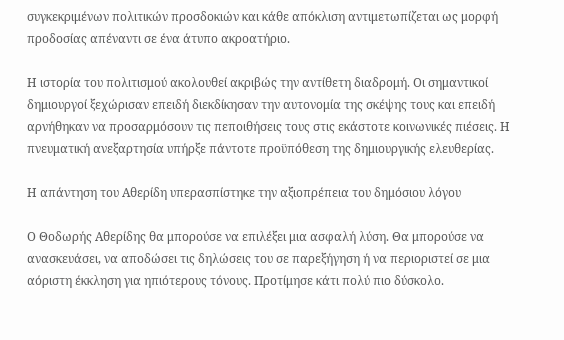συγκεκριμένων πολιτικών προσδοκιών και κάθε απόκλιση αντιμετωπίζεται ως μορφή προδοσίας απέναντι σε ένα άτυπο ακροατήριο.

Η ιστορία του πολιτισμού ακολουθεί ακριβώς την αντίθετη διαδρομή. Οι σημαντικοί δημιουργοί ξεχώρισαν επειδή διεκδίκησαν την αυτονομία της σκέψης τους και επειδή αρνήθηκαν να προσαρμόσουν τις πεποιθήσεις τους στις εκάστοτε κοινωνικές πιέσεις. Η πνευματική ανεξαρτησία υπήρξε πάντοτε προϋπόθεση της δημιουργικής ελευθερίας.

Η απάντηση του Αθερίδη υπερασπίστηκε την αξιοπρέπεια του δημόσιου λόγου

Ο Θοδωρής Αθερίδης θα μπορούσε να επιλέξει μια ασφαλή λύση. Θα μπορούσε να ανασκευάσει, να αποδώσει τις δηλώσεις του σε παρεξήγηση ή να περιοριστεί σε μια αόριστη έκκληση για ηπιότερους τόνους. Προτίμησε κάτι πολύ πιο δύσκολο.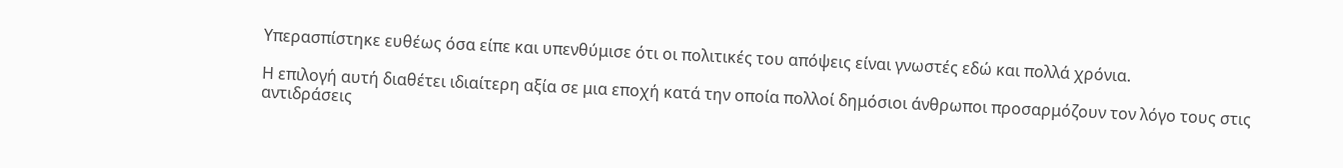Υπερασπίστηκε ευθέως όσα είπε και υπενθύμισε ότι οι πολιτικές του απόψεις είναι γνωστές εδώ και πολλά χρόνια.

Η επιλογή αυτή διαθέτει ιδιαίτερη αξία σε μια εποχή κατά την οποία πολλοί δημόσιοι άνθρωποι προσαρμόζουν τον λόγο τους στις αντιδράσεις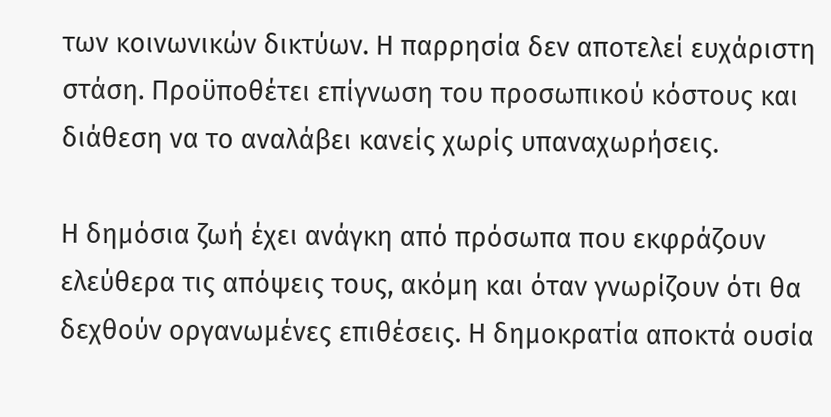των κοινωνικών δικτύων. Η παρρησία δεν αποτελεί ευχάριστη στάση. Προϋποθέτει επίγνωση του προσωπικού κόστους και διάθεση να το αναλάβει κανείς χωρίς υπαναχωρήσεις.

Η δημόσια ζωή έχει ανάγκη από πρόσωπα που εκφράζουν ελεύθερα τις απόψεις τους, ακόμη και όταν γνωρίζουν ότι θα δεχθούν οργανωμένες επιθέσεις. Η δημοκρατία αποκτά ουσία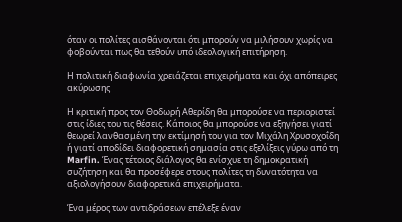όταν οι πολίτες αισθάνονται ότι μπορούν να μιλήσουν χωρίς να φοβούνται πως θα τεθούν υπό ιδεολογική επιτήρηση.

Η πολιτική διαφωνία χρειάζεται επιχειρήματα και όχι απόπειρες ακύρωσης

Η κριτική προς τον Θοδωρή Αθερίδη θα μπορούσε να περιοριστεί στις ίδιες του τις θέσεις. Κάποιος θα μπορούσε να εξηγήσει γιατί θεωρεί λανθασμένη την εκτίμησή του για τον Μιχάλη Χρυσοχοΐδη ή γιατί αποδίδει διαφορετική σημασία στις εξελίξεις γύρω από τη Marfin. Ένας τέτοιος διάλογος θα ενίσχυε τη δημοκρατική συζήτηση και θα προσέφερε στους πολίτες τη δυνατότητα να αξιολογήσουν διαφορετικά επιχειρήματα.

Ένα μέρος των αντιδράσεων επέλεξε έναν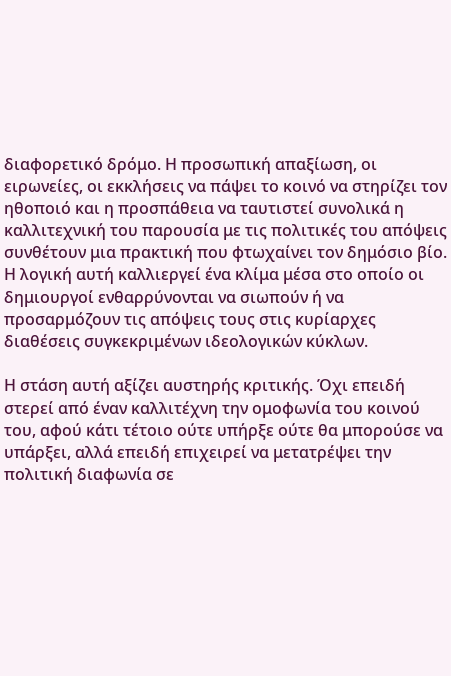διαφορετικό δρόμο. Η προσωπική απαξίωση, οι ειρωνείες, οι εκκλήσεις να πάψει το κοινό να στηρίζει τον ηθοποιό και η προσπάθεια να ταυτιστεί συνολικά η καλλιτεχνική του παρουσία με τις πολιτικές του απόψεις συνθέτουν μια πρακτική που φτωχαίνει τον δημόσιο βίο. Η λογική αυτή καλλιεργεί ένα κλίμα μέσα στο οποίο οι δημιουργοί ενθαρρύνονται να σιωπούν ή να προσαρμόζουν τις απόψεις τους στις κυρίαρχες διαθέσεις συγκεκριμένων ιδεολογικών κύκλων.

Η στάση αυτή αξίζει αυστηρής κριτικής. Όχι επειδή στερεί από έναν καλλιτέχνη την ομοφωνία του κοινού του, αφού κάτι τέτοιο ούτε υπήρξε ούτε θα μπορούσε να υπάρξει, αλλά επειδή επιχειρεί να μετατρέψει την πολιτική διαφωνία σε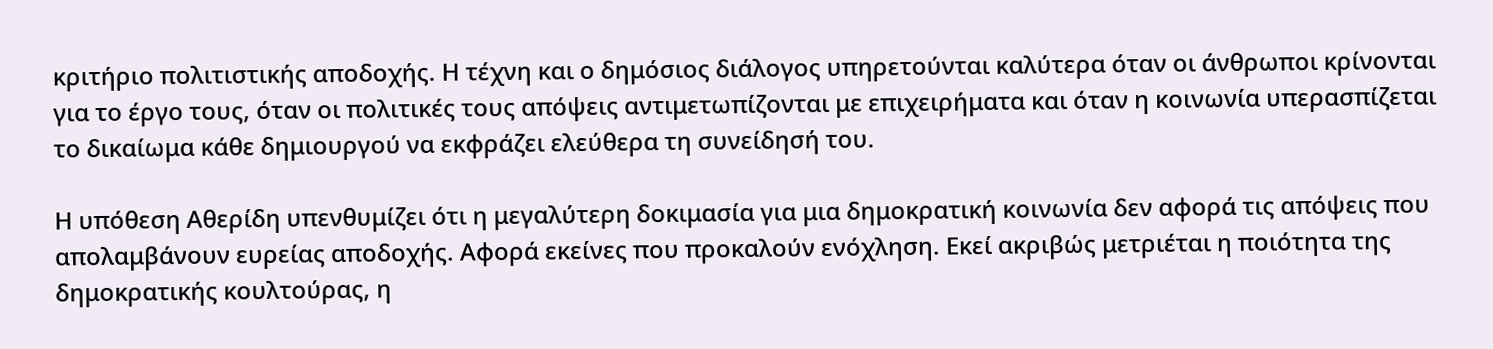κριτήριο πολιτιστικής αποδοχής. Η τέχνη και ο δημόσιος διάλογος υπηρετούνται καλύτερα όταν οι άνθρωποι κρίνονται για το έργο τους, όταν οι πολιτικές τους απόψεις αντιμετωπίζονται με επιχειρήματα και όταν η κοινωνία υπερασπίζεται το δικαίωμα κάθε δημιουργού να εκφράζει ελεύθερα τη συνείδησή του.

Η υπόθεση Αθερίδη υπενθυμίζει ότι η μεγαλύτερη δοκιμασία για μια δημοκρατική κοινωνία δεν αφορά τις απόψεις που απολαμβάνουν ευρείας αποδοχής. Αφορά εκείνες που προκαλούν ενόχληση. Εκεί ακριβώς μετριέται η ποιότητα της δημοκρατικής κουλτούρας, η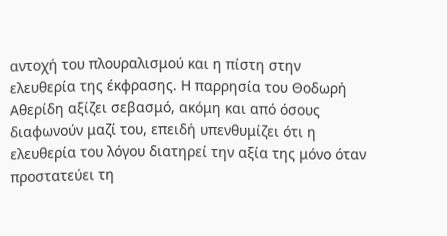αντοχή του πλουραλισμού και η πίστη στην ελευθερία της έκφρασης. Η παρρησία του Θοδωρή Αθερίδη αξίζει σεβασμό, ακόμη και από όσους διαφωνούν μαζί του, επειδή υπενθυμίζει ότι η ελευθερία του λόγου διατηρεί την αξία της μόνο όταν προστατεύει τη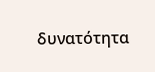δυνατότητα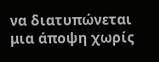να διατυπώνεται μια άποψη χωρίς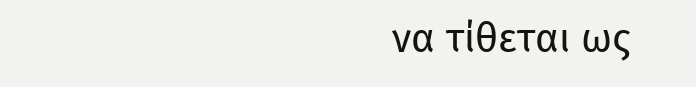να τίθεται ως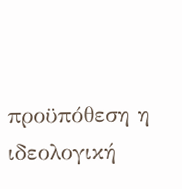προϋπόθεση η ιδεολογική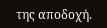της αποδοχή.